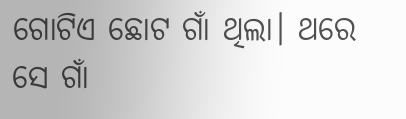ଗୋଟିଏ ଛୋଟ ଗାଁ ଥିଲା। ଥରେ ସେ ଗାଁ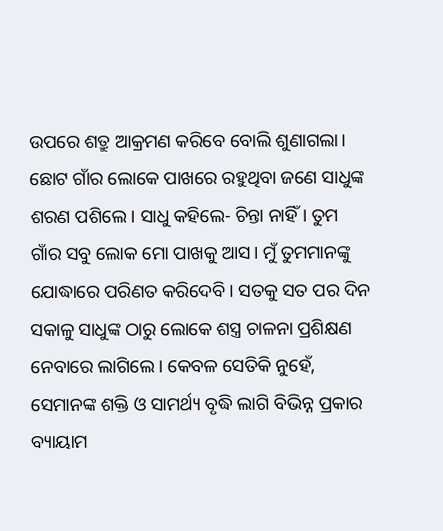ଉପରେ ଶତ୍ରୁ ଆକ୍ରମଣ କରିବେ ବୋଲି ଶୁଣାଗଲା। ଛୋଟ ଗାଁର ଲୋକେ ପାଖରେ ରହୁଥିବା ଜଣେ ସାଧୁଙ୍କ ଶରଣ ପଶିଲେ। ସାଧୁ କହିଲେ- ଚିନ୍ତା ନାହିଁ। ତୁମ ଗାଁର ସବୁ ଲୋକ ମୋ ପାଖକୁ ଆସ। ମୁଁ ତୁମମାନଙ୍କୁ ଯୋଦ୍ଧାରେ ପରିଣତ କରିଦେବି। ସତକୁ ସତ ପର ଦିନ ସକାଳୁ ସାଧୁଙ୍କ ଠାରୁ ଲୋକେ ଶସ୍ତ୍ର ଚାଳନା ପ୍ରଶିକ୍ଷଣ ନେବାରେ ଲାଗିଲେ। କେବଳ ସେତିକି ନୁହେଁ, ସେମାନଙ୍କ ଶକ୍ତି ଓ ସାମର୍ଥ୍ୟ ବୃଦ୍ଧି ଲାଗି ବିଭିନ୍ନ ପ୍ରକାର ବ୍ୟାୟାମ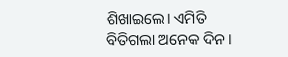ଶିଖାଇଲେ। ଏମିତି ବିତିଗଲା ଅନେକ ଦିନ।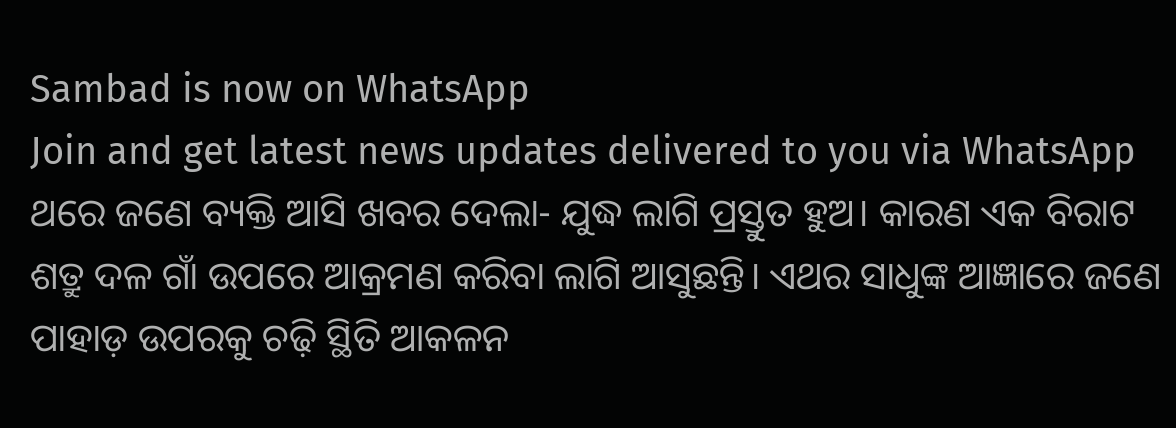Sambad is now on WhatsApp
Join and get latest news updates delivered to you via WhatsApp
ଥରେ ଜଣେ ବ୍ୟକ୍ତି ଆସି ଖବର ଦେଲା- ଯୁଦ୍ଧ ଲାଗି ପ୍ରସ୍ତୁତ ହୁଅ। କାରଣ ଏକ ବିରାଟ ଶତ୍ରୁ ଦଳ ଗାଁ ଉପରେ ଆକ୍ରମଣ କରିବା ଲାଗି ଆସୁଛନ୍ତି। ଏଥର ସାଧୁଙ୍କ ଆଜ୍ଞାରେ ଜଣେ ପାହାଡ଼ ଉପରକୁ ଚଢ଼ି ସ୍ଥିତି ଆକଳନ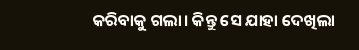କରିବାକୁ ଗଲା। କିନ୍ତୁ ସେ ଯାହା ଦେଖିଲା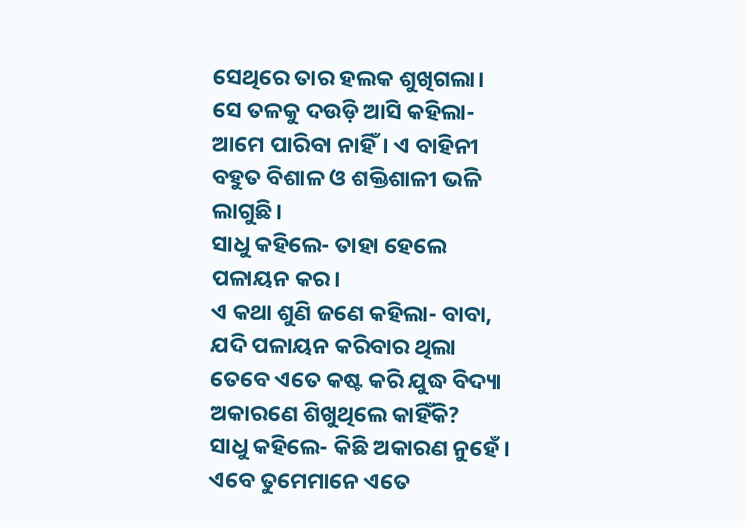ସେଥିରେ ତାର ହଲକ ଶୁଖିଗଲା। ସେ ତଳକୁ ଦଉଡ଼ି ଆସି କହିଲା- ଆମେ ପାରିବା ନାହିଁ। ଏ ବାହିନୀ ବହୁତ ବିଶାଳ ଓ ଶକ୍ତିଶାଳୀ ଭଳି ଲାଗୁଛି।
ସାଧୁ କହିଲେ- ତାହା ହେଲେ ପଳାୟନ କର।
ଏ କଥା ଶୁଣି ଜଣେ କହିଲା- ବାବା, ଯଦି ପଳାୟନ କରିବାର ଥିଲା ତେବେ ଏତେ କଷ୍ଟ କରି ଯୁଦ୍ଧ ବିଦ୍ୟା ଅକାରଣେ ଶିଖୁଥିଲେ କାହିଁକି?
ସାଧୁ କହିଲେ- କିଛି ଅକାରଣ ନୁହେଁ। ଏବେ ତୁମେମାନେ ଏତେ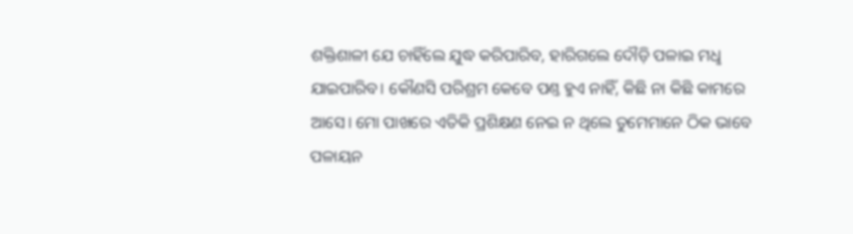ଶକ୍ତିଶାଳୀ ଯେ ଚାହିଁଲେ ଯୁଦ୍ଧ କରିପାରିବ, ହାରିଗଲେ ଦୌଡ଼ି ପଳାଇ ମଧୢ ଯାଇପାରିବ। କୌଣସି ପରିଶ୍ରମ କେବେ ପଣ୍ତ ହୁଏ ନାହିଁ, କିଛି ନା କିଛି କାମରେ ଆସେ। ମୋ ପାଖରେ ଏତିକି ପ୍ରଶିକ୍ଷଣ ନେଇ ନ ଥିଲେ ତୁମେମାନେ ଠିକ ଭାବେ ପଳାୟନ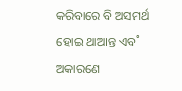କରିବାରେ ବି ଅସମର୍ଥ ହୋଇ ଥାଆନ୍ତ ଏବ˚ ଅକାରଣେ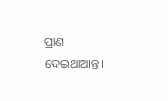ପ୍ରାଣ ଦେଇଥାଆନ୍ତ।